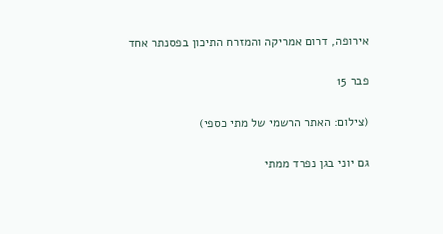אירופה, דרום אמריקה והמזרח התיכון בפסנתר אחד

פבר 15

(צילום: האתר הרשמי של מתי כספי)

גם יוני בגן נפרד ממתי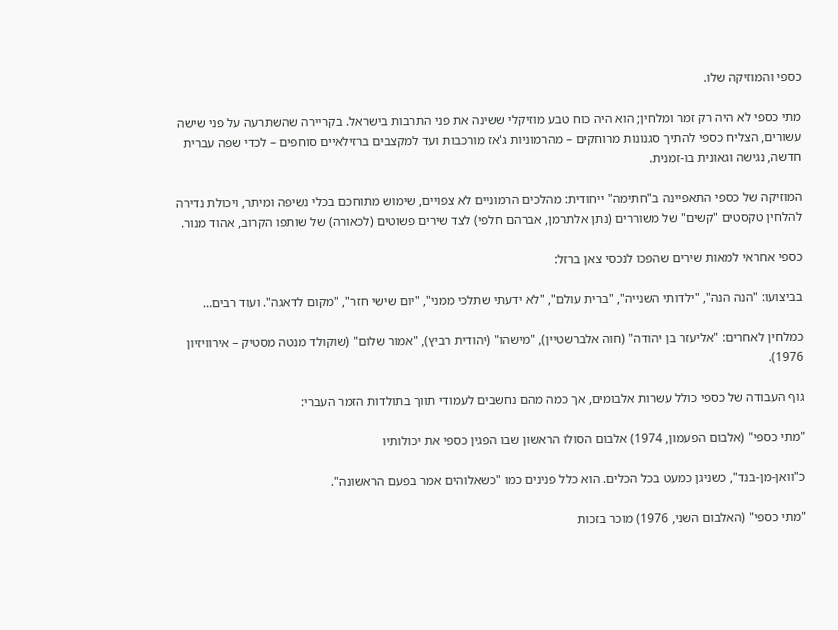כספי והמוזיקה שלו.

מתי כספי לא היה רק זמר ומלחין; הוא היה כוח טבע מוזיקלי ששינה את פני התרבות בישראל. בקריירה שהשתרעה על פני שישה עשורים, הצליח כספי להתיך סגנונות מרוחקים – מהרמוניות ג'אז מורכבות ועד למקצבים ברזילאיים סוחפים – לכדי שפה עברית חדשה, נגישה וגאונית בו-זמנית.

המוזיקה של כספי התאפיינה ב"חתימה" ייחודית: מהלכים הרמוניים לא צפויים, שימוש מתוחכם בכלי נשיפה ומיתר, ויכולת נדירה להלחין טקסטים "קשים" של משוררים (נתן אלתרמן, אברהם חלפי) לצד שירים פשוטים (לכאורה) של שותפו הקרוב, אהוד מנור.

כספי אחראי למאות שירים שהפכו לנכסי צאן ברזל:

בביצועו: "הנה הנה", "ילדותי השנייה", "ברית עולם", "לא ידעתי שתלכי ממני", "יום שישי חזר", "מקום לדאגה". ועוד רבים…

כמלחין לאחרים: "אליעזר בן יהודה" (חוה אלברשטיין), "מישהו" (יהודית רביץ), "אמור שלום" (שוקולד מנטה מסטיק – אירוויזיון 1976).

גוף העבודה של כספי כולל עשרות אלבומים, אך כמה מהם נחשבים לעמודי תווך בתולדות הזמר העברי:

"מתי כספי" (אלבום הפעמון, 1974) אלבום הסולו הראשון שבו הפגין כספי את יכולותיו

כ"וואן-מן-בנד", כשניגן כמעט בכל הכלים. הוא כלל פנינים כמו "כשאלוהים אמר בפעם הראשונה".

"מתי כספי" (האלבום השני, 1976) מוכר בזכות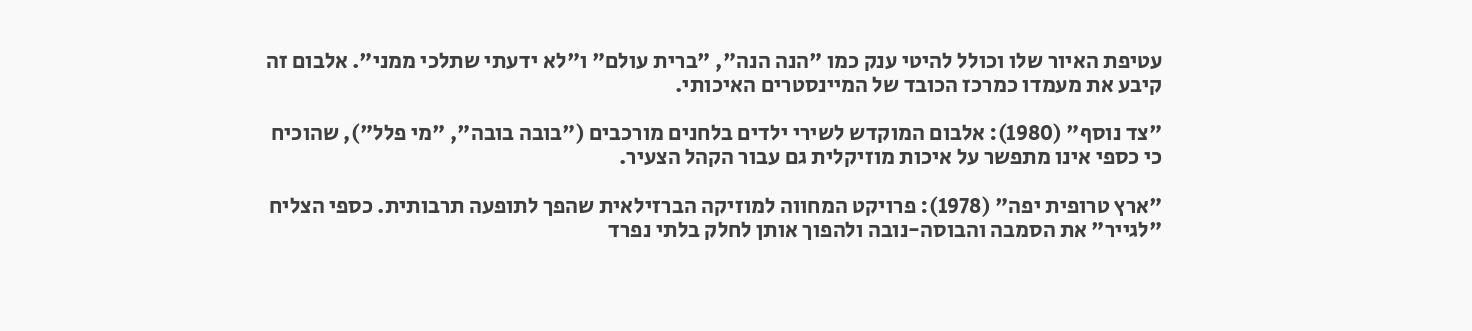עטיפת האיור שלו וכולל להיטי ענק כמו "הנה הנה", "ברית עולם" ו"לא ידעתי שתלכי ממני". אלבום זה קיבע את מעמדו כמרכז הכובד של המיינסטרים האיכותי.

"צד נוסף" (1980): אלבום המוקדש לשירי ילדים בלחנים מורכבים ("בובה בובה", "מי פלל"), שהוכיח כי כספי אינו מתפשר על איכות מוזיקלית גם עבור הקהל הצעיר.

"ארץ טרופית יפה" (1978): פרויקט המחווה למוזיקה הברזילאית שהפך לתופעה תרבותית. כספי הצליח "לגייר" את הסמבה והבוסה-נובה ולהפוך אותן לחלק בלתי נפרד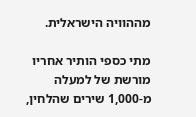מההוויה הישראלית.

מתי כספי הותיר אחריו מורשת של למעלה מ-1,000 שירים שהלחין,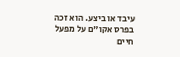עיבד או ביצע. הוא זכה בפרס אקו"ם על מפעל חיים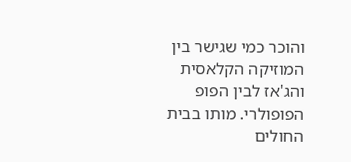והוכר כמי שגישר בין המוזיקה הקלאסית והג'אז לבין הפופ הפופולרי. מותו בבית החולים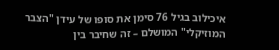איכילוב בגיל 76 סימן את סופו של עידן "הצבר המוזיקלי" המושלם – זה שחיבר בין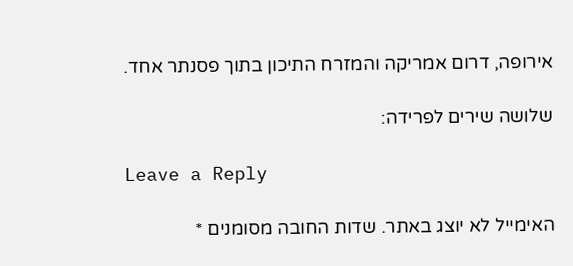אירופה, דרום אמריקה והמזרח התיכון בתוך פסנתר אחד.

שלושה שירים לפרידה:

Leave a Reply

האימייל לא יוצג באתר. שדות החובה מסומנים *